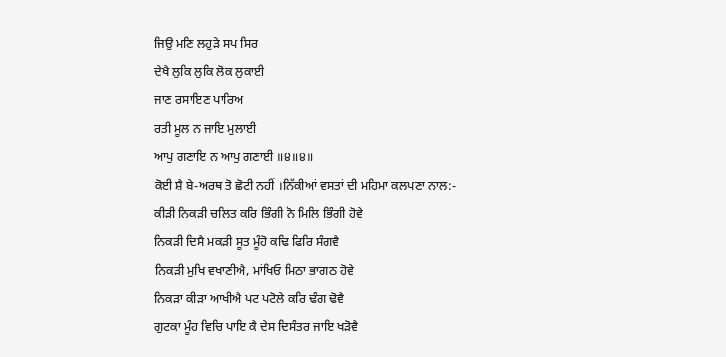ਜਿਉ ਮਣਿ ਲਹੁੜੇ ਸਪ ਸਿਰ
ਦੇਖੈ ਲੁਕਿ ਲੁਕਿ ਲੋਕ ਲੁਕਾਈ
ਜਾਣ ਰਸਾਇਣ ਪਾਰਿਅ
ਰਤੀ ਮੂਲ ਨ ਜਾਇ ਮੁਲਾਈ
ਆਪੁ ਗਣਾਇ ਨ ਆਪੁ ਗਣਾਈ ॥੪॥੪॥
ਕੋਈ ਸ਼ੈ ਬੇ-ਅਰਥ ਤੋ ਛੋਟੀ ਨਹੀਂ ।ਨਿੱਕੀਆਂ ਵਸਤਾਂ ਦੀ ਮਹਿਮਾ ਕਲਪਣਾ ਨਾਲ:-
ਕੀੜੀ ਨਿਕੜੀ ਚਲਿਤ ਕਰਿ ਭਿੰਗੀ ਨੋ ਮਿਲਿ ਭਿੰਗੀ ਹੋਵੇ
ਨਿਕੜੀ ਦਿਸੈ ਮਕੜੀ ਸੂਤ ਮੂੰਹੋ ਕਢਿ ਫਿਰਿ ਸੰਗਵੈ
ਨਿਕੜੀ ਮੁਖਿ ਵਖਾਣੀਐ, ਮਾਂਖਿਓ ਮਿਠਾ ਭਾਗਠ ਹੋਵੇ
ਨਿਕੜਾ ਕੀੜਾ ਆਖੀਐ ਪਟ ਪਟੋਲੇ ਕਰਿ ਢੰਗ ਢੋਵੈ
ਗੁਟਕਾ ਮੂੰਹ ਵਿਚਿ ਪਾਇ ਕੈ ਦੇਸ ਦਿਸੰਤਰ ਜਾਇ ਖੜੋਵੈ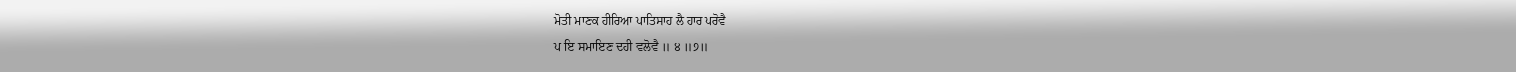ਮੋਤੀ ਮਾਣਕ ਹੀਰਿਆ ਪਾਤਿਸਾਹ ਲੈ ਹਾਰ ਪਰੋਵੈ
ਪ ਇ ਸਮਾਇਣ ਦਹੀ ਵਲੋਵੈ ॥ ੪ ॥੭॥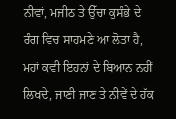ਨੀਵਾਂ, ਮਜੀਠ ਤੇ ਉੱਚਾ ਕੁਸੰਭੇ ਦੇ ਰੰਗ ਵਿਚ ਸਾਹਮਣੇ ਆ ਲੋਤਾ ਹੈ, ਮਹਾਂ ਕਵੀ ਇਹਨਾਂ ਦੇ ਬਿਆਨ ਨਹੀਂ ਲਿਖਦੇ, ਜਾਣੀ ਜਾਣ ਤੇ ਨੀਵੇਂ ਦੇ ਹੱਕ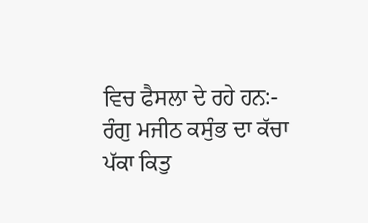ਵਿਚ ਫੈਸਲਾ ਦੇ ਰਹੇ ਹਨ:-
ਰੰਗੁ ਮਜੀਠ ਕਸੁੰਭ ਦਾ ਕੱਚਾ ਪੱਕਾ ਕਿਤੁ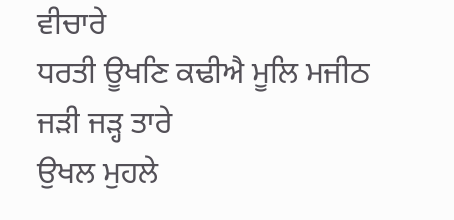ਵੀਚਾਰੇ
ਧਰਤੀ ਊਖਣਿ ਕਢੀਐ ਮੂਲਿ ਮਜੀਠ ਜੜੀ ਜੜ੍ਹ ਤਾਰੇ
ਉਖਲ ਮੁਹਲੇ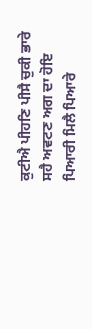ਕੁਟੀਐ ਪੀਹਣਿ ਪੀਸੈ ਚੁਕੀ ਭਾਰੇ
ਸਹੈ ਅਵਟਣ ਅਗ ਦਾ ਹੋਇ ਪਿਆਰੀ ਮਿਲੈ ਪਿਆਰੇ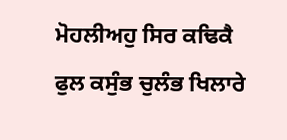ਮੋਹਲੀਅਹੁ ਸਿਰ ਕਢਿਕੈ ਫੁਲ ਕਸੁੰਭ ਚੁਲੰਭ ਖਿਲਾਰੇ